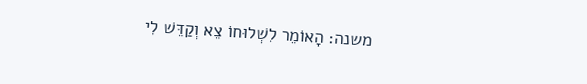משנה: הָאוֹמֵר לִשְׁלוּחוֹ צֵא וְקַדֵּשׁ לִי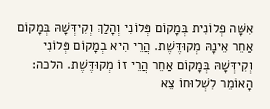אִשָּׁה פְלוֹנִית בְּמָקוֹם פְּלוֹנִי וְהָלַךְ וְקִידְּשָׁהּ בְּמָקוֹם אַחֵר אֵינָהּ מְקוּדֶּשֶׁת. הֲרֵי הִיא בְמָקוֹם פְּלוֹנִי וְקִידְּשָׁהּ בְּמָקוֹם אַחֵר הֲרֵי זוֹ מְקוּדֶּשֶׁת. הלכה: הָאוֹמֵר לִשְׁלוּחוֹ צֵא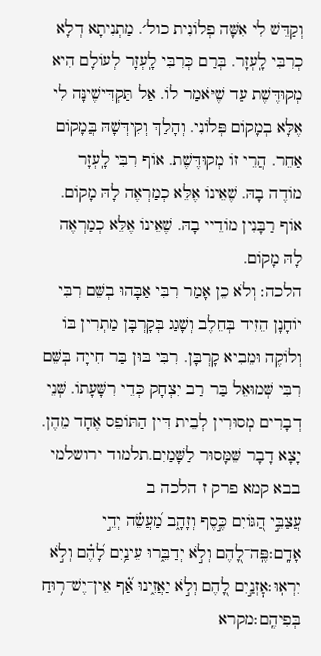וְקַדֵּשׁ לִי אִשָּׁה פְלוֹנִית כול׳. מַתְנִיתָא דְלָא כְרִבִּי לָֽעְזָר. בְּרַם כְּרִבִּי לָֽעְזָר לְעוֹלָם הִיא מְקוּדֶּשֶׁת עַד שֶׁיֹּאמַר לוֹ. אַל תַּקְדִּישֶׁינָּה לִי אֶלָּא בְמָקוֹם פְּלוֹנִי. וְהָלַךְ וְקִידְּשָׁהּ בֲּמָקוֹם אַחֵר. הֲרֵי זוֹ מְקוּדֶּשֶׁת. אוֹף רִבִּי לָֽעְזָר מוֹדֶה בָהּ. שֶׁאֵינוֹ אֶלֵּא כְמַרְאֶה לָהּ מָקוֹם. אוֹף רַבָּנִין מוֹדֵיי בָהּ. שֶׁאֵינוֹ אֶלֵּא כְמַרְאֶה לָהּ מָקוֹם.
הלכה: וְלֹא כֵן אָמַר רִבִּי אַבָּהוּ בְשֵּׁם רִבִּי יוֹחָנָן הֵזִיד בְּחֵלֶב וְשָׁגַג בְּקָרְבָּן מַתְרִין בּוֹ וְלוֹקֶה וּמֵבִיא קָרְבָּן. רִבִּי בּוּן בַּר חִייָה בְּשֵּׁם רִבִּי שְּׁמוּאֵל בַּר רַב יִצְחָק כְּדֵי רִשָּׁעָתוֹ. שְּׁנֵי דְבָרִים מְסוּרִין לְבֵית דִּין הַתּוֹפֵס אֶחָד מֵהֶן. יָצָא דָבָר שֵּׁמָּסוּר לַשָּׁמַיִם.תלמוד ירושלמי בבא קמא פרק ז הלכה ב
עֲצַבֵּ֣י הַ֭גּוֹיִם כֶּ֣סֶף וְזָהָ֑ב מַ֝עֲשֵׂ֗ה יְדֵ֣י אָדָֽם׃פֶּֽה־לָ֭הֶם וְלֹ֣א יְדַבֵּ֑רוּ עֵינַ֥יִם לָ֝הֶ֗ם וְלֹ֣א יִרְאֽוּ׃אׇזְנַ֣יִם לָ֭הֶם וְלֹ֣א יַאֲזִ֑ינוּ אַ֝֗ף אֵין־יֶשׁ־ר֥וּחַ בְּפִיהֶֽם׃מקרא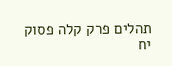תהלים פרק קלה פסוק יח